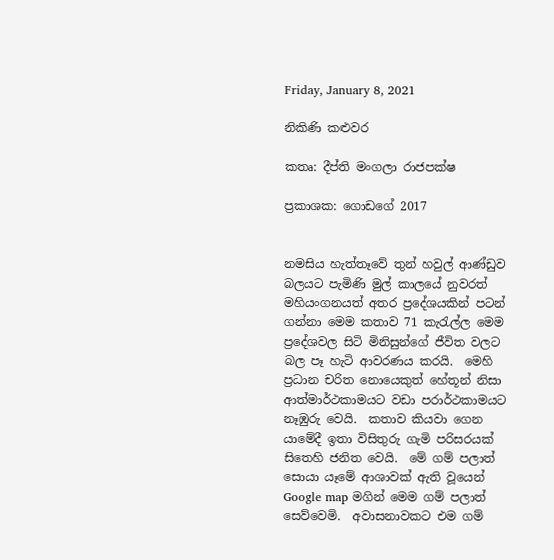Friday, January 8, 2021

නිකිණි කළුවර

කතෘ: දීප්ති මංගලා රාජපක්ෂ

ප්‍රකාශක: ගොඩගේ 2017


නමසිය හැත්තෑවේ තුන් හවුල් ආණ්ඩුව බලයට පැමිණි මුල් කාලයේ නුවරත් මහියංගනයත් අතර ප්‍රදේශයකින් පටන් ගන්නා මෙම කතාව 71 කැරැල්ල මෙම ප්‍රදේශවල සිටි මිනිසුන්ගේ ජීවිත වලට බල පෑ හැටි ආවරණය කරයි.  මෙහි ප්‍රධාන චරිත නොයෙකුත් හේතූන් නිසා ආත්මාර්ථකාමයට වඩා පරාර්ථකාමයට නෑඹුරු වෙයි.  කතාව කියවා ගෙන යාමේදී ඉතා විසිතුරු ගැමි පරිසරයක් සිතෙහි ජනිත වෙයි.  මේ ගම් පලාත් සොයා යෑමේ ආශාවක් ඇති වූයෙන් Google map මගින් මෙම ගම් පලාත් සෙව්වෙමි.  අවාසනාවකට එම ගම්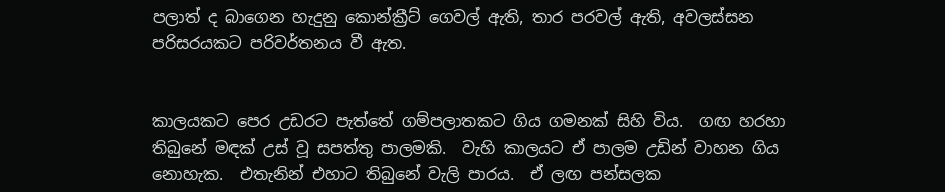පලාත් ද බාගෙන හැදුනු කොන්ක්‍රීට් ගෙවල් ඇති, තාර පරවල් ඇති, අවලස්සන පරිසරයකට පරිවර්තනය වී ඇත.


කාලයකට පෙර උඩරට පැත්තේ ගම්පලාතකට ගිය ගමනක් සිහි විය.  ගඟ හරහා තිබුනේ මඳක් උස් වූ සපත්තු පාලමකි.  වැහි කාලයට ඒ පාලම උඩින් වාහන ගිය නොහැක.  එතැනින් එහාට තිබුනේ වැලි පාරය.  ඒ ලඟ පන්සලක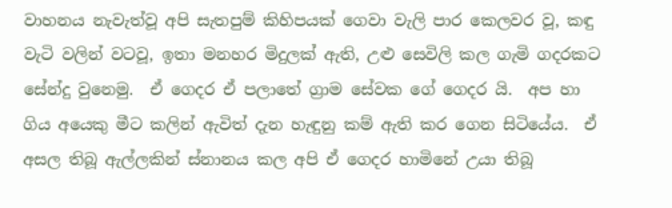වාහනය නැවැත්වූ අපි සැතපුම් කිහිපයක් ගෙවා වැලි පාර කෙලවර වූ, කඳු වැටි වලින් වටවූ, ඉතා මනහර මිදුලක් ඇති, උළු සෙවිලි කල ගැමි ගදරකට සේන්දු වුනෙමු.  ඒ ගෙදර ඒ පලාතේ ග්‍රාම සේවක ගේ ගෙදර යි.  අප හා ගිය අයෙකු මීට කලින් ඇවිත් දැන හැඳුනු කම් ඇති කර ගෙන සිටියේය.  ඒ අසල තිබූ ඇල්ලකින් ස්නානය කල අපි ඒ ගෙදර හාමිනේ උයා තිබූ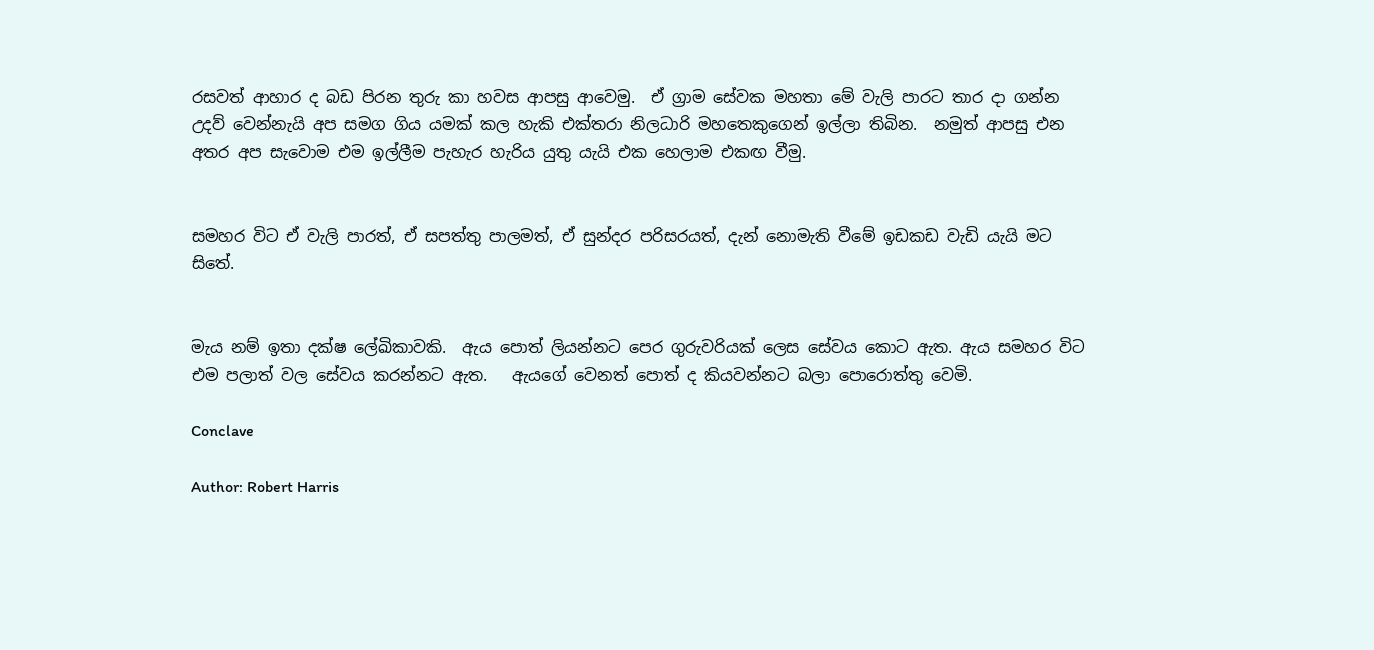රසවත් ආහාර ද බඩ පිරන තුරු කා හවස ආපසු ආවෙමු.  ඒ ග්‍රාම සේවක මහතා මේ වැලි පාරට තාර දා ගන්න උදව් වෙන්නැයි අප සමග ගිය යමක් කල හැකි එක්තරා නිලධාරි මහතෙකුගෙන් ඉල්ලා තිබින.  නමුත් ආපසු එන අතර අප සැවොම එම ඉල්ලීම පැහැර හැරිය යුතු යැයි එක හෙලාම එකඟ වීමු.


සමහර විට ඒ වැලි පාරත්, ඒ සපත්තු පාලමත්, ඒ සුන්දර පරිසරයත්, දැන් නොමැති වීමේ ඉඩකඩ වැඩි යැයි මට සිතේ.


මැය නම් ඉතා දක්ෂ ලේඛිකාවකි.  ඇය පොත් ලියන්නට පෙර ගුරුවරියක් ලෙස සේවය කොට ඇත. ඇය සමහර විට එම පලාත් වල සේවය කරන්නට ඇත.   ඇයගේ වෙනත් පොත් ද කියවන්නට බලා පොරොත්තු වෙමි.

Conclave

Author: Robert Harris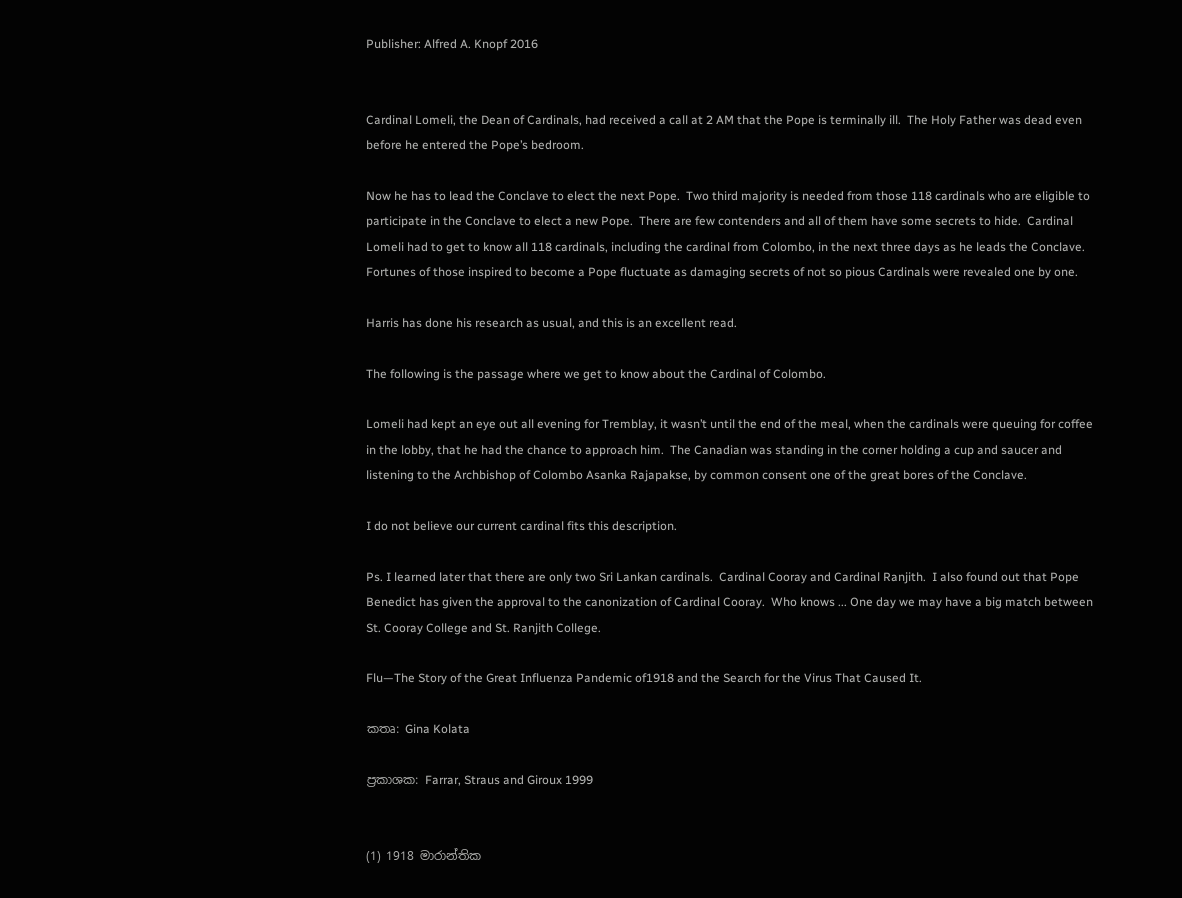Publisher: Alfred A. Knopf 2016


Cardinal Lomeli, the Dean of Cardinals, had received a call at 2 AM that the Pope is terminally ill.  The Holy Father was dead even before he entered the Pope’s bedroom.

Now he has to lead the Conclave to elect the next Pope.  Two third majority is needed from those 118 cardinals who are eligible to participate in the Conclave to elect a new Pope.  There are few contenders and all of them have some secrets to hide.  Cardinal Lomeli had to get to know all 118 cardinals, including the cardinal from Colombo, in the next three days as he leads the Conclave.  Fortunes of those inspired to become a Pope fluctuate as damaging secrets of not so pious Cardinals were revealed one by one.

Harris has done his research as usual, and this is an excellent read.

The following is the passage where we get to know about the Cardinal of Colombo.

Lomeli had kept an eye out all evening for Tremblay, it wasn’t until the end of the meal, when the cardinals were queuing for coffee in the lobby, that he had the chance to approach him.  The Canadian was standing in the corner holding a cup and saucer and listening to the Archbishop of Colombo Asanka Rajapakse, by common consent one of the great bores of the Conclave.

I do not believe our current cardinal fits this description.

Ps. I learned later that there are only two Sri Lankan cardinals.  Cardinal Cooray and Cardinal Ranjith.  I also found out that Pope Benedict has given the approval to the canonization of Cardinal Cooray.  Who knows ... One day we may have a big match between St. Cooray College and St. Ranjith College.

Flu—The Story of the Great Influenza Pandemic of1918 and the Search for the Virus That Caused It.

කතෘ: Gina Kolata

ප්‍රකාශක: Farrar, Straus and Giroux 1999


(1) 1918 මාරාන්තික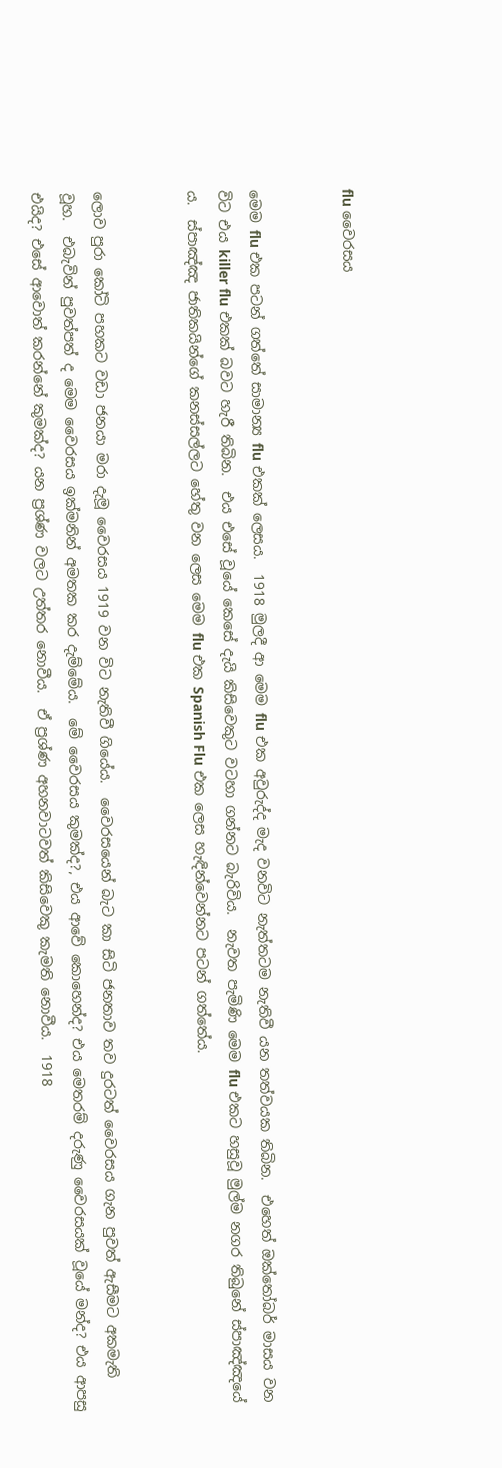flu වෛරසය


මෙම flu එක පටන් ගත්තේ සාමාන්‍ය flu එකක් ලෙසය.  1918 මුලදී ආ මෙම flu එක අවුරුද්ද මැද වනවිට නැත්තටම නැතිවී යන තත්වයක තිබින.  එහෙත් ඔක්තෝබර් මාසය වන විට එය killer flu එකක් බවට හැරී තිබින.  එය එසේ වූයේ කෙසේ දැයි කිසිවෙකුට වටහා ගන්නට බැරිවිය.  නැවත පැමිණි මෙම flu එකට හසුවූ මුල්ම නගර තිබුනේ ස්පාඤ්ඤයේ ය.  ස්පාඤ්ඤ ජාතිකයින්ගේ කනස්සල්ලට හේතු වන ලෙස මෙම flu එක Spanish Flu එක ලෙස හැඳින්වෙන්නට පටන් ගත්තේය.


ලොව පුරා කෝටි පහකට වඩා ජනයා මරා දැමූ වෛරසය 1919 වන විට නැතිවී ගියේය.  වෛරසයෙන් බැට කා සිටි ජනතාව තව දුරටත් වෛරසය ගැන පුවත් ඇසීමට අකමැති වූහ.  එබැවින් පුවත්පත් ද මෙම වෛරසය ඉක්මනින් අමතක කර දැම්මේය.  මේ වෛරසය කුමක්ද?, එය ආවේ කොහෙන්ද? එය මෙතරම් දරුණු වෛරසයක් වූයේ මන්ද? එය ආපසු එයිද? එසේ ආවොත් කරන්නේ කුමක්ද? යන ප්‍රශ්ණ වලට උත්තර නොවීය.  ඒ ප්‍රශ්ණ අහනවාටවත් කිසිවෙකු කැමති නොවීය.  1918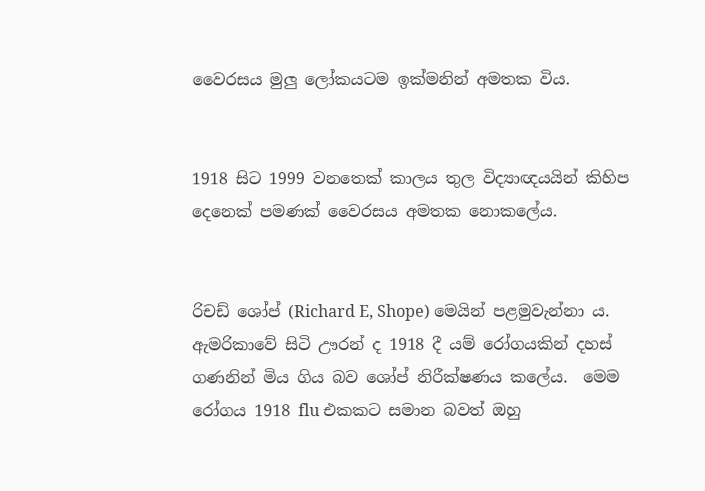වෛරසය මුලු ලෝකයටම ඉක්මනින් අමතක විය.


1918 සිට 1999 වනතෙක් කාලය තුල විද්‍යාඥයයින් කිහිප දෙනෙක් පමණක් වෛරසය අමතක නොකලේය.


රිචඩ් ශෝප් (Richard E, Shope) මෙයින් පළමුවැන්නා ය.  ඇමරිකාවේ සිටි ඌරන් ද 1918 දී යම් රෝගයකින් දහස් ගණනින් මිය ගිය බව ශෝප් නිරීක්ෂණය කලේය.  මෙම රෝගය 1918 flu එකකට සමාන බවත් ඔහු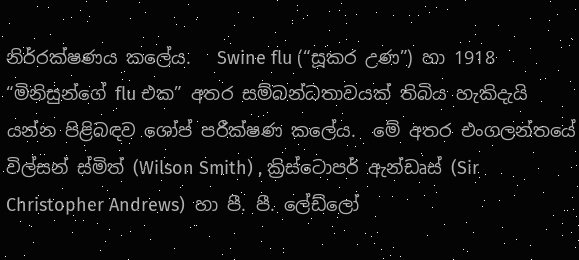නිර්‍රක්ෂණය කලේය.   Swine flu (“සූකර උණ”) හා 1918 “මිනිසුන්ගේ flu එක” අතර සම්බන්ධතාවයක් තිබිය හැකිදැයි යන්න පිළිබඳව ශෝප් පරීක්ෂණ කලේය.  මේ අතර එංගලන්තයේ විල්සන් ස්මිත් (Wilson Smith) , ක්‍රිස්ටොපර් ඇන්ඩෘස් (Sir Christopher Andrews)  හා පී. පී. ලේඩ්ලෝ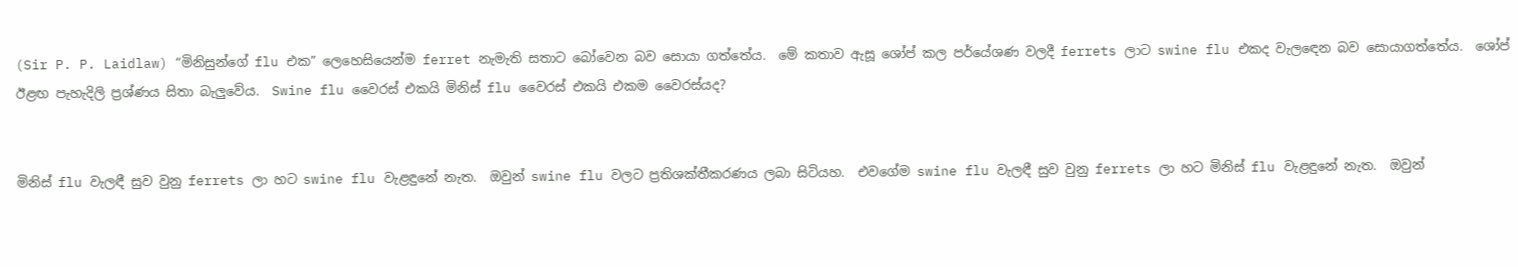(Sir P. P. Laidlaw) “මිනිසුන්ගේ flu එක” ලෙහෙසියෙන්ම ferret නැමැති සතාට බෝවෙන බව සොයා ගත්තේය.  මේ කතාව ඇසූ ශෝප් කල පර්යේශණ වලදී ferrets ලාට swine flu එකද වැලඳෙන බව සොයාගත්තේය.  ශෝප් ඊළඟ පැහැදිලි ප්‍රශ්ණය සිතා බැලුවේය.  Swine flu වෛරස් එකයි මිනිස් flu වෛරස් එකයි එකම වෛරස්යද?


මිනිස් flu වැලඳී සුව වුනු ferrets ලා හට swine flu වැළඳුනේ නැත.  ඔවුන් swine flu වලට ප්‍රතිශක්තීකරණය ලබා සිටියහ.  එවගේම swine flu වැලඳී සුව වුනු ferrets ලා හට මිනිස් flu වැළඳුනේ නැත.  ඔවුන්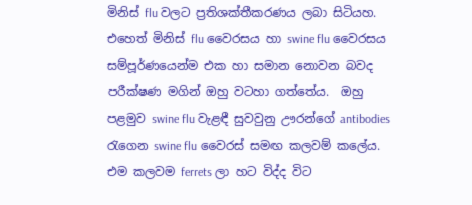මිනිස් flu වලට ප්‍රතිශක්තීකරණය ලබා සිටියහ.  එහෙත් මිනිස් flu වෛරසය හා swine flu වෛරසය සම්පූර්ණයෙන්ම එක හා සමාන නොවන බවද පරීක්ෂණ මගින් ඔහු වටහා ගත්තේය.  ඔහු පළමුව swine flu වැළඳී සුවවුනු ඌරන්ගේ antibodies රැගෙන swine flu වෛරස් සමඟ කලවම් කලේය.  එම කලවම ferrets ලා හට විද්ද විට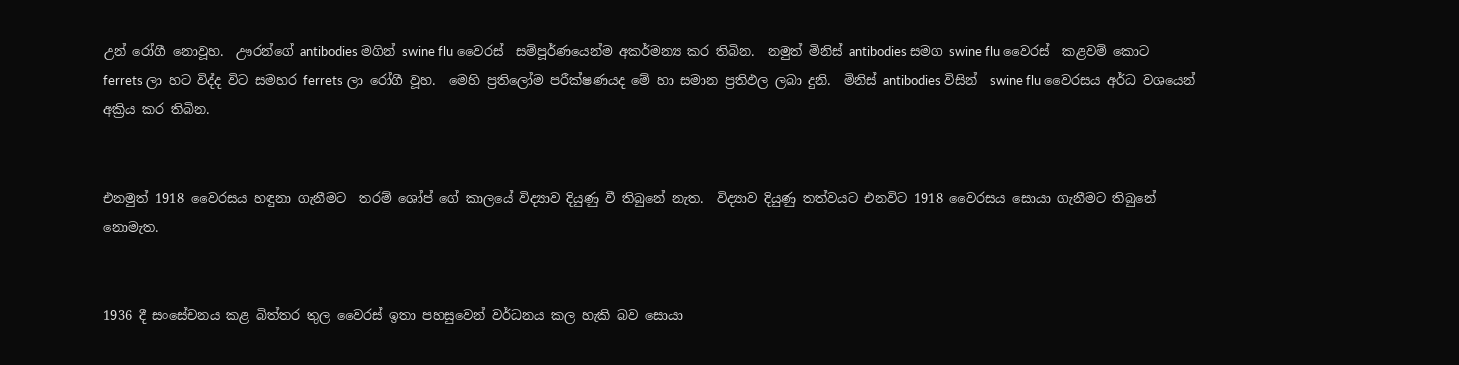උන් රෝගී නොවූහ.  ඌරන්ගේ antibodies මගින් swine flu වෛරස්  සම්පූර්ණයෙන්ම අකර්මන්‍ය කර තිබින.  නමුත් මිනිස් antibodies සමග swine flu වෛරස්  කළවම් කොට ferrets ලා හට විද්ද විට සමහර ferrets ලා රෝගී වූහ.  මෙහි ප්‍රතිලෝම පරීක්ෂණයද මේ හා සමාන ප්‍රතිඵල ලබා දුනි.  මිනිස් antibodies විසින්  swine flu වෛරසය අර්ධ වශයෙන් අක්‍රිය කර තිබින.


එනමුත් 1918 වෛරසය හඳුනා ගැනීමට  තරම් ශෝප් ගේ කාලයේ විද්‍යාව දියුණු වී තිබුනේ නැත.  විද්‍යාව දියුණු තත්වයට එනවිට 1918 වෛරසය සොයා ගැනීමට තිබුනේ නොමැත.


1936 දී සංසේචනය කළ බිත්තර තුල වෛරස් ඉතා පහසුවෙන් වර්ධනය කල හැකි බව සොයා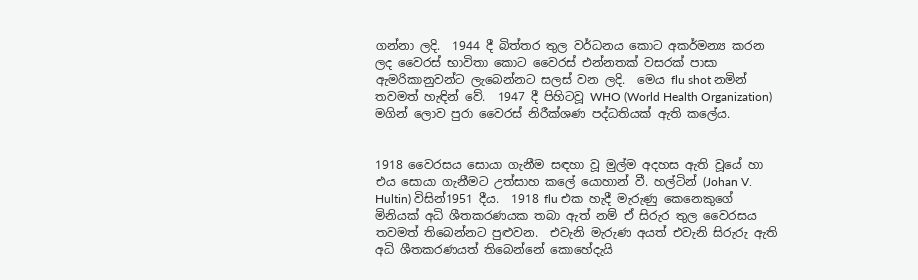ගන්නා ලදි.  1944 දී බිත්තර තුල වර්ධනය කොට අකර්මන්‍ය කරන ලද වෛරස් භාවිතා කොට වෛරස් එන්නතක් වසරක් පාසා ඇමරිකානුවන්ට ලැබෙන්නට සලස් වන ලදි.  මෙය flu shot නමින් තවමත් හැඳින් වේ.  1947 දී පිහිටවූ WHO (World Health Organization) මගින් ලොව පුරා වෛරස් නිරීක්ශණ පද්ධතියක් ඇති කලේය.


1918 වෛරසය සොයා ගැනීම සඳහා වූ මුල්ම අදහස ඇති වූයේ හා එය සොයා ගැනීමට උත්සාහ කලේ යොහාන් වී. හල්ටින් (Johan V. Hultin) විසින්1951 දීය.  1918 flu එක හැදී මැරුණු කෙනෙකුගේ මිනියක් අධි ශීතකරණයක තබා ඇත් නම් ඒ සිරුර තුල වෛරසය තවමත් තිබෙන්නට පුළුවන.  එවැනි මැරුණ අයත් එවැනි සිරුරු ඇති අධි ශීතකරණයත් තිබෙන්නේ කොහේදැයි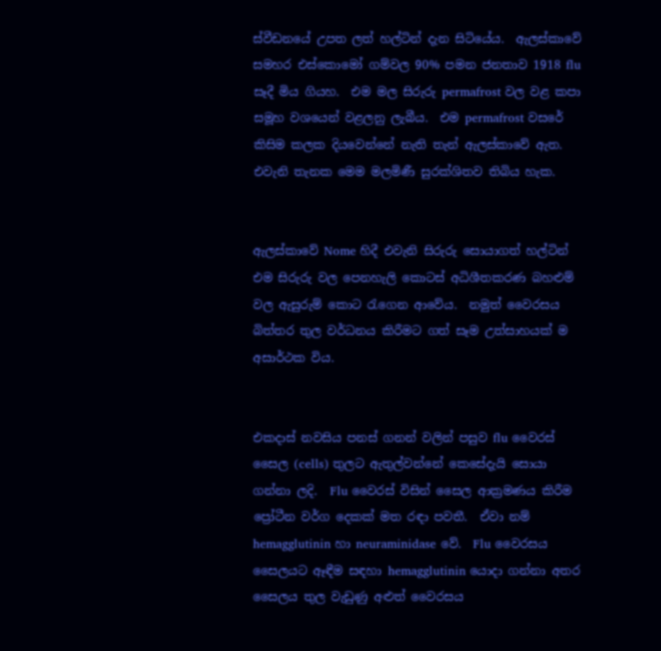ස්වීඩනයේ උපත ලත් හල්ටින් දැන සිටියේය.  ඇලස්කාවේ සමහර එස්කොමෝ ගම්වල 90% පමන ජනතාව 1918 flu සෑදී මිය ගියහ.  එම මල සිරුරු permafrost වල වළ කපා සමූහ වශයෙන් වළලනු ලැබීය.  එම permafrost වසරේ කිසිම කලක දියවෙන්නේ නැති තැන් ඇලස්කාවේ ඇත. එවැනි තැනක මෙම මලමිණී සුරක්ශිතව තිබිය හැක.


ඇලස්කාවේ Nome හිදී එවැනි සිරුරු සොයාගත් හල්ටින් එම සිරුරු වල පෙනහැලි කොටස් අධිශීතකරණ බහළුම් වල ඇසුරුම් කොට රැගෙන ආවේය.  නමුත් වෛරසය බිත්තර තුල වර්ධනය කිරීමට ගත් සෑම උත්සාහයක් ම අසාර්ථක විය.


එකදාස් නවසිය පනස් ගනන් වලින් පසුව flu වෛරස් සෛල (cells) තුලට ඇතුල්වන්නේ කෙසේදැයි සොයා ගන්නා ලදි.  Flu වෛරස් විසින් සෛල ආක්‍රමණය කිරීම ප්‍රෝටීන වර්ග දෙකක් මත රඳා පවතී.  ඒවා නම් hemagglutinin හා neuraminidase වේ.  Flu වෛරසය සෛලයට ඈඳීම සඳහා hemagglutinin යොදා ගන්නා අතර සෛලය තුල වැඩුණු අළුත් වෛරසය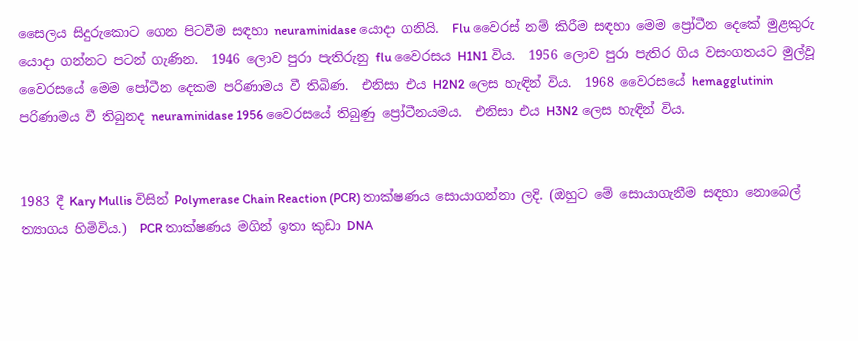සෛලය සිදුරුකොට ගෙන පිටවීම සඳහා neuraminidase යොදා ගනියි.  Flu වෛරස් නම් කිරීම සඳහා මෙම ප්‍රෝටීන දෙකේ මුළකුරු යොදා ගන්නට පටන් ගැණින.  1946 ලොව පුරා පැතිරුනු flu වෛරසය H1N1 විය.  1956 ලොව පුරා පැතිර ගිය වසංගතයට මුල්වූ වෛරසයේ මෙම පෝටීන දෙකම පරිණාමය වී තිබිණ.  එනිසා එය H2N2 ලෙස හැඳින් විය.  1968 වෛරසයේ hemagglutinin පරිණාමය වී තිබුනද neuraminidase 1956 වෛරසයේ තිබුණු ප්‍රෝටීනයමය.  එනිසා එය H3N2 ලෙස හැඳින් විය.


1983 දී Kary Mullis විසින් Polymerase Chain Reaction (PCR) තාක්ෂණය සොයාගන්නා ලදි. (ඔහුට මේ සොයාගැනීම සඳහා නොබෙල් ත්‍යාගය හිමිවිය.)  PCR තාක්ෂණය මගින් ඉතා කුඩා DNA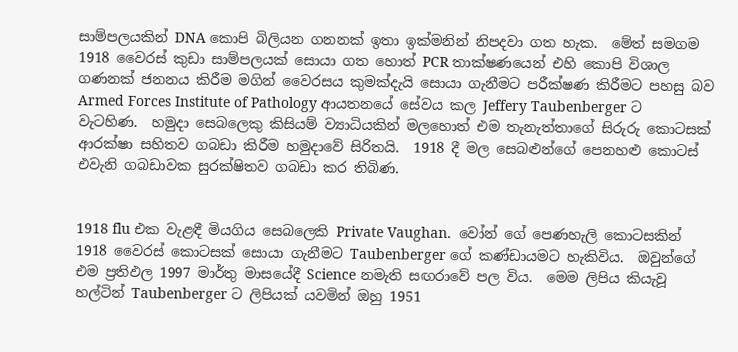සාම්පලයකින් DNA කොපි බිලියන ගනනක් ඉතා ඉක්මනින් නිපදවා ගත හැක.  මේත් සමගම 1918 වෛරස් කුඩා සාම්පලයක් සොයා ගත හොත් PCR තාක්ෂණයෙන් එහි කොපි විශාල ගණනක් ජනනය කිරීම මගින් වෛරසය කුමක්දැයි සොයා ගැනීමට පරීක්ෂණ කිරීමට පහසු බව Armed Forces Institute of Pathology ආයතනයේ සේවය කල Jeffery Taubenberger ට වැටහිණ.  හමුදා සෙබලෙකු කිසියම් ව්‍යාධියකින් මලහොත් එම තැනැත්තාගේ සිරුරු කොටසක් ආරක්ෂා සහිතව ගබඩා කිරීම හමුදාවේ සිරිතයි.  1918 දී මල සෙබළුන්ගේ පෙනහළු කොටස් එවැනි ගබඩාවක සුරක්ෂිතව ගබඩා කර තිබිණ.


1918 flu එක වැළඳී මියගිය සෙබලෙකි Private Vaughan.  වෝන් ගේ පෙණහැලි කොටසකින් 1918 වෛරස් කොටසක් සොයා ගැනීමට Taubenberger ගේ කණ්ඩායමට හැකිවිය.  ඔවුන්ගේ එම ප්‍රතිඵල 1997 මාර්තු මාසයේදී Science නමැති සඟරාවේ පල විය.  මෙම ලිපිය කියැවූ හල්ටින් Taubenberger ට ලිපියක් යවමින් ඔහු 1951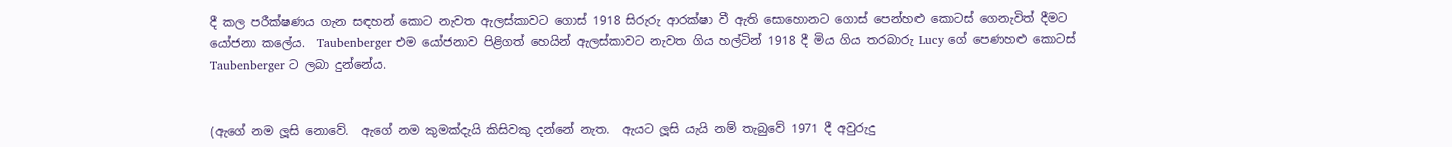දී කල පරීක්ෂණය ගැන සඳහන් කොට නැවත ඇලස්කාවට ගොස් 1918 සිරුරු ආරක්ෂා වී ඇති සොහොනට ගොස් පෙන්හළු කොටස් ගෙනැවිත් දීමට යෝජනා කලේය.  Taubenberger එම යෝජනාව පිළිගත් හෙයින් ඇලස්කාවට නැවත ගිය හල්ටින් 1918 දී මිය ගිය තරබාරු Lucy ගේ පෙණහළු කොටස් Taubenberger ට ලබා දුන්නේය.


(ඇගේ නම ලූසි නොවේ.  ඇගේ නම කුමක්දැයි කිසිවකු දන්නේ නැත.  ඇයට ලූසි යැයි නම් තැබුවේ 1971 දී අවුරුදු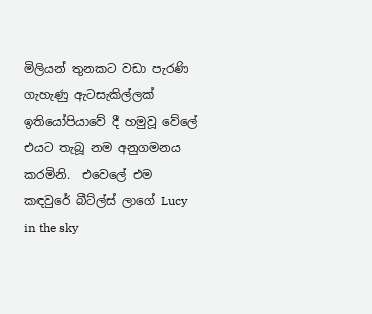මිලියන් තුනකට වඩා පැරණි ගැහැණු ඇටසැකිල්ලක් ඉතියෝපියාවේ දී හමුවූ වේලේ එයට තැබූ නම අනුගමනය කරමිනි.  එවෙලේ එම කඳවුරේ බීට්ල්ස් ලාගේ Lucy in the sky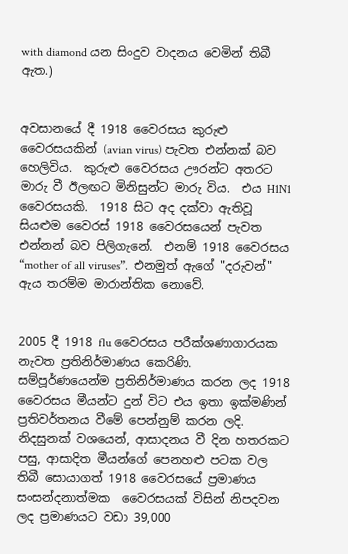with diamond යන සිංදුව වාදනය වෙමින් තිබී ඇත.)


අවසානයේ දී 1918 වෛරසය කුරුළු වෛරසයකින් (avian virus) පැවත එන්නක් බව හෙලිවිය.  කුරුළු වෛරසය ඌරන්ට අතරට මාරු වී ඊලඟට මිනිසුන්ට මාරු විය.  එය H1N1 වෛරසයකි.  1918 සිට අද දක්වා ඇතිවූ සියළුම වෛරස් 1918 වෛරසයෙන් පැවත එන්නන් බව පිලිගැනේ.  එනම් 1918 වෛරසය “mother of all viruses”.  එනමුත් ඇගේ "දරුවන්" ඇය තරම්ම මාරාන්තික නොවේ.


2005 දී 1918 flu වෛරසය පරීක්ශණාගාරයක නැවත ප්‍රතිනිර්මාණය කෙරිණි.  සම්පූර්ණයෙන්ම ප්‍රතිනිර්මාණය කරන ලද 1918 වෛරසය මීයන්ට දුන් විට එය ඉතා ඉක්මණින් ප්‍රතිවර්තනය වීමේ පෙන්නුම් කරන ලදි.  නිදසුනක් වශයෙන්, ආසාදනය වී දින හතරකට පසු, ආසාදිත මීයන්ගේ පෙනහළු පටක වල තිබී සොයාගත් 1918 වෛරසයේ ප්‍රමාණය සංසන්දනාත්මක  වෛරසයක් විසින් නිපදවන ලද ප්‍රමාණයට වඩා 39,000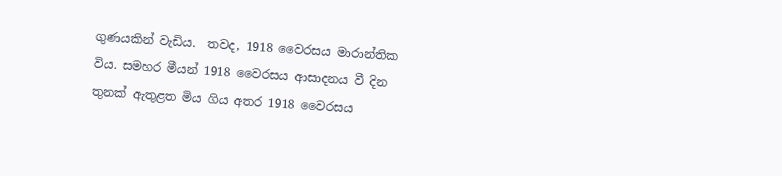ගුණයකින් වැඩිය.  තවද, 1918 වෛරසය මාරාන්තික විය. සමහර මීයන් 1918 වෛරසය ආසාදනය වී දින තුනක් ඇතුළත මිය ගිය අතර 1918 වෛරසය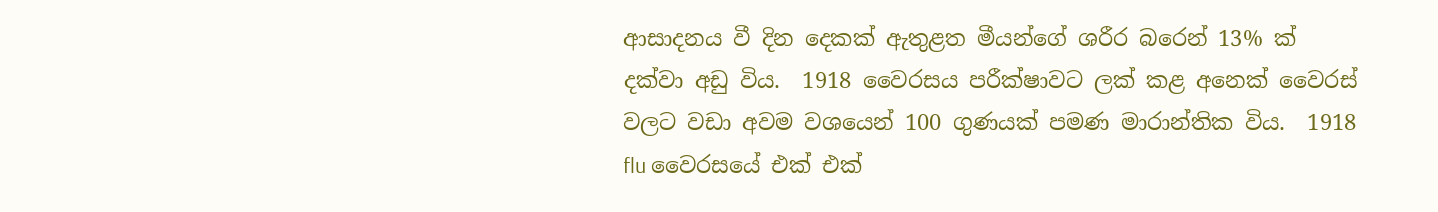ආසාදනය වී දින දෙකක් ඇතුළත මීයන්ගේ ශරීර බරෙන් 13% ක් දක්වා අඩු විය.  1918 වෛරසය පරීක්ෂාවට ලක් කළ අනෙක් වෛරස් වලට වඩා අවම වශයෙන් 100 ගුණයක් පමණ මාරාන්තික විය.  1918 flu වෛරසයේ එක් එක්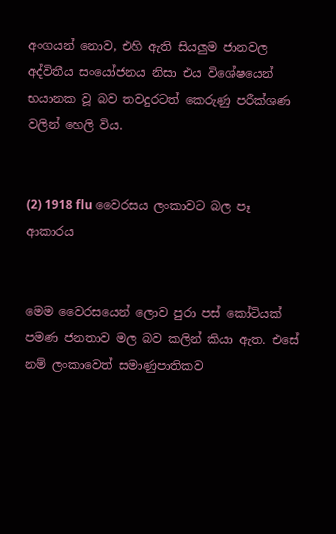අංගයන් නොව, එහි ඇති සියලුම ජානවල අද්විතීය සංයෝජනය නිසා එය විශේෂයෙන් භයානක වූ බව තවදුරටත් කෙරුණු පරීක්ශණ වලින් හෙලි විය.


(2) 1918 flu වෛරසය ලංකාවට බල පෑ ආකාරය


මෙම වෛරසයෙන් ලොව පුරා පස් කෝටියක් පමණ ජනතාව මල බව කලින් කියා ඇත. එසේ නම් ලංකාවෙත් සමාණුපාතිකව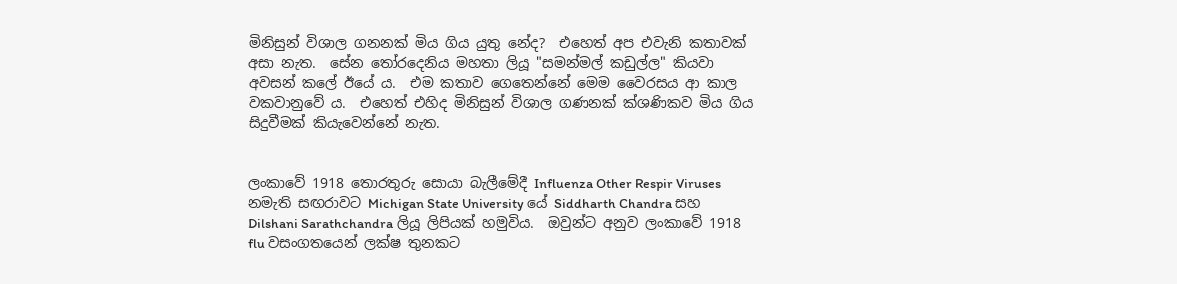මිනිසුන් විශාල ගනනක් මිය ගිය යුතු නේද?  එහෙත් අප එවැනි කතාවක් අසා නැත.  සේන තෝරදෙනිය මහතා ලියූ "සමන්මල් කඩුල්ල" කියවා අවසන් කලේ ඊයේ ය.  එම කතාව ගෙතෙන්නේ මෙම වෛරසය ආ කාල වකවානුවේ ය.  එහෙත් එහිද මිනිසුන් විශාල ගණනක් ක්ශණිකව මිය ගිය සිදුවීමක් කියැවෙන්නේ නැත.


ලංකාවේ 1918 තොරතුරු සොයා බැලීමේදී Influenza Other Respir Viruses නමැති සඟරාවට Michigan State University යේ Siddharth Chandra සහ Dilshani Sarathchandra ලියූ ලිපියක් හමුවිය.  ඔවුන්ට අනුව ලංකාවේ 1918 flu වසංගතයෙන් ලක්ෂ තුනකට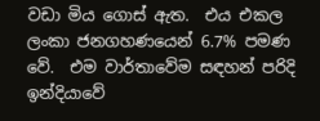වඩා මිය ගොස් ඇත.  එය එකල ලංකා ජනගහණයෙන් 6.7% පමණ වේ.  එම වාර්තාවේම සඳහන් පරිදි ඉන්දියාවේ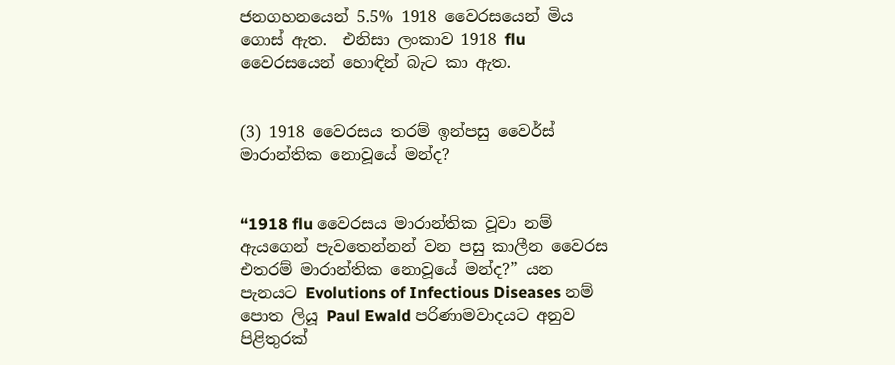ජනගහනයෙන් 5.5% 1918 වෛරසයෙන් මිය ගොස් ඇත.  එනිසා ලංකාව 1918 flu වෛරසයෙන් හොඳින් බැට කා ඇත.


(3) 1918 වෛරසය තරම් ඉන්පසු වෛර්ස් මාරාන්තික නොවූයේ මන්ද?


“1918 flu වෛරසය මාරාන්තික වූවා නම් ඇයගෙන් පැවතෙන්නන් වන පසු කාලීන වෛරස එතරම් මාරාන්තික නොවූයේ මන්ද?” යන පැනයට Evolutions of Infectious Diseases නම් පොත ලියූ Paul Ewald පරිණාමවාදයට අනුව පිළිතුරක්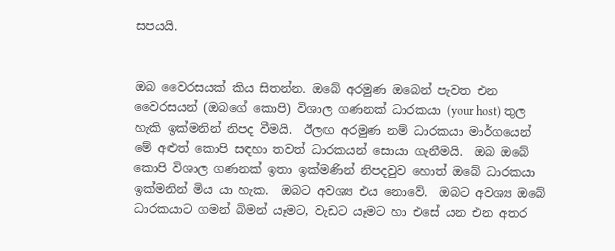සපයයි.


ඔබ වෛරසයක් කිය සිතන්න. ඔබේ අරමුණ ඔබෙන් පැවත එන වෛරසයන් (ඔබගේ කොපි) විශාල ගණනක් ධාරකයා (your host) තුල හැකි ඉක්මනින් නිපද වීමයි.  ඊලඟ අරමුණ නම් ධාරකයා මාර්ගයෙන් මේ අළුත් කොපි සඳහා තවත් ධාරකයන් සොයා ගැනීමයි.  ඔබ ඔබේ කොපි විශාල ගණනක් ඉතා ඉක්මණින් නිපදවුව හොත් ඔබේ ධාරකයා ඉක්මනින් මිය යා හැක.  ඔබට අවශ්‍ය එය නොවේ.  ඔබට අවශ්‍ය ඔබේ ධාරකයාට ගමන් බිමන් යෑමට, වැඩට යෑමට හා එසේ යන එන අතර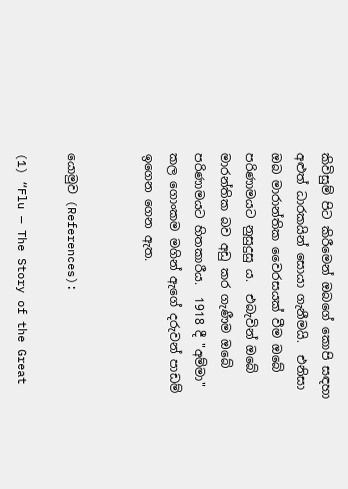කිවිසුම් පිට කිරීමෙන් ඔබගේ කොපි සඳහා අළුත් ධාරකයින් සොයා ගැනීමයි.  එනිසා ඔබ මාරාන්තික වෛරසයක් වීම ඔබේ පරිණාමයට නුසුදුසු ය.  එබැවින් ඔබේ මාරන්තික බව අඩු කර ගැණීම ඔබේ පරිණාමයට හිතකාරීය.  1918 දී "අම්මා" කල ගොංකම මගින් ඇගේ දරුවන් පාඩම් ඉගෙන ගෙන ඇත.


යොමුව (References):

(1) “Flu — The Story of the Great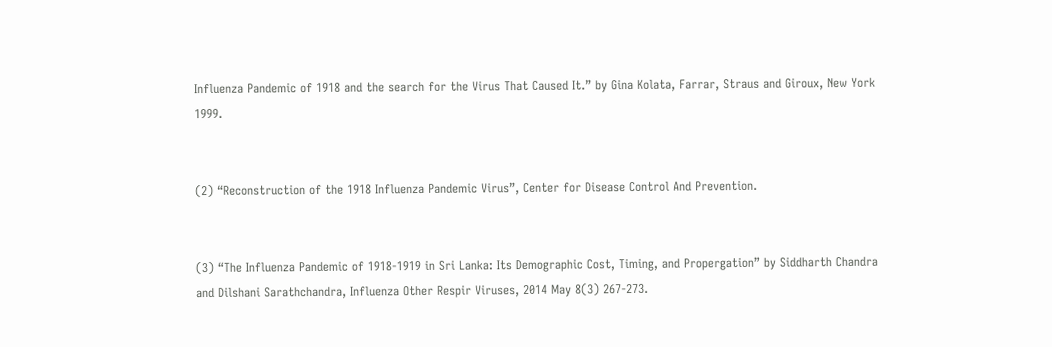Influenza Pandemic of 1918 and the search for the Virus That Caused It.” by Gina Kolata, Farrar, Straus and Giroux, New York 1999.


(2) “Reconstruction of the 1918 Influenza Pandemic Virus”, Center for Disease Control And Prevention.


(3) “The Influenza Pandemic of 1918-1919 in Sri Lanka: Its Demographic Cost, Timing, and Propergation” by Siddharth Chandra and Dilshani Sarathchandra, Influenza Other Respir Viruses, 2014 May 8(3) 267-273.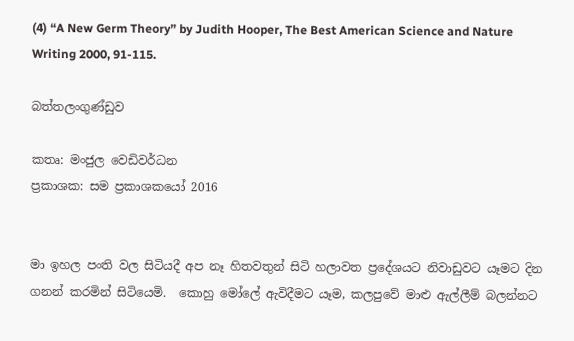(4) “A New Germ Theory” by Judith Hooper, The Best American Science and Nature Writing 2000, 91-115.

බත්තලංගුණ්ඩුව

කතෘ: මංජුල වෙඩිවර්ධන
ප්‍රකාශක: සම ප්‍රකාශකයෝ 2016


මා ඉහල පංති වල සිටියදී අප නෑ හිතවතුන් සිටි හලාවත ප්‍රදේශයට නිවාඩුවට යෑමට දින ගනන් කරමින් සිටියෙමි.  කොහු මෝලේ ඇවිදීමට යෑම, කලපුවේ මාළු ඇල්ලීම් බලන්නට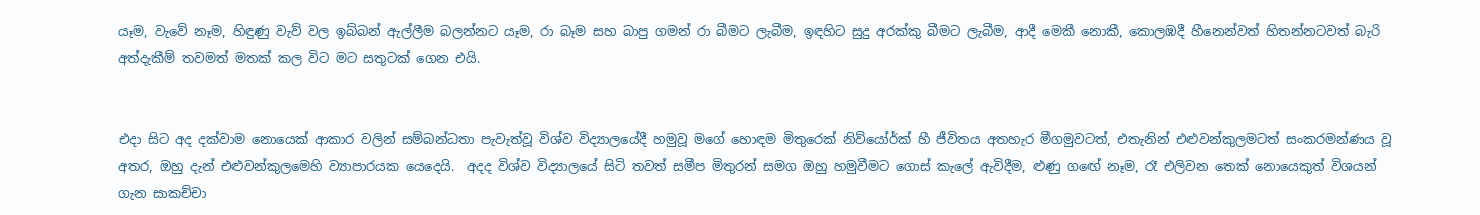යෑම, වැවේ නෑම, හිඳුණු වැව් වල ඉබ්බන් ඇල්ලීම බලන්නට යෑම, රා බෑම සහ බාපු ගමන් රා බීමට ලැබීම, ඉඳහිට සුදු අරක්කු බීමට ලැබීම, ආදී මෙකී නොකී, කොලඹදී හීනෙන්වත් හිතන්නටවත් බැරි අත්දැකීම් තවමත් මතක් කල විට මට සතුටක් ගෙන එයි.


එදා සිට අද දක්වාම නොයෙක් ආකාර වලින් සම්බන්ධතා පැවැත්වූ විශ්ව විද්‍යාලයේදී හමුවූ මගේ හොඳම මිතුරෙක් නිව්යෝර්ක් හී ජීවිතය අතහැර මීගමුවටත්, එතැනින් එළුවන්කුලමටත් සංකරමන්ණය වූ අතර, ඔහු දැන් එළුවන්කුලමෙහි ව්‍යාපාරයක යෙදෙයි.  අදද විශ්ව විද්‍යාලයේ සිටි තවත් සමීප මිතුරන් සමග ඔහු හමුවීමට ගොස් කැලේ ඇවිදීම, ළුණු ගඟේ නෑම, රෑ එලිවන තෙක් නොයෙකුත් විශයන් ගැන සාකච්චා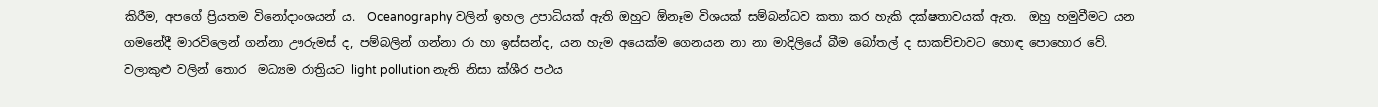කිරීම, අපගේ ප්‍රියතම විනෝදාංශයන් ය.  Oceanography වලින් ඉහල උපාධියක් ඇති ඔහුට ඕනෑම විශයක් සම්බන්ධව කතා කර හැකි දක්ෂතාවයක් ඇත.  ඔහු හමුවීමට යන ගමනේදී මාරවිලෙන් ගන්නා ඌරුමස් ද, පම්බලින් ගන්නා රා හා ඉස්සන්ද, යන හැම අයෙක්ම ගෙනයන නා නා මාදිලියේ බීම බෝතල් ද සාකච්චාවට හොඳ පොහොර වේ.  වලාකුළු වලින් තොර  මධ්‍යම රාත්‍රියට light pollution නැති නිසා ක්ශීර පථය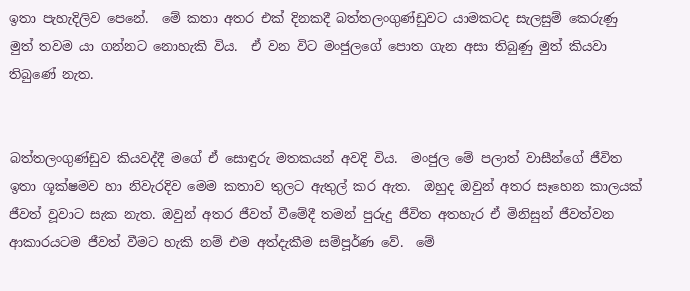ඉතා පැහැදිලිව පෙනේ.  මේ කතා අතර එක් දිනකදී බත්තලංගුණ්ඩුවට යාමකටද සැලසුම් කෙරුණු මුත් තවම යා ගන්නට නොහැකි විය.  ඒ වන විට මංජුලගේ පොත ගැන අසා තිබුණු මුත් කියවා තිබුණේ නැත.


බත්තලංගුණ්ඩුව කියවද්දී මගේ ඒ සොඳුරු මතකයන් අවදි විය.  මංජුල මේ පලාත් වාසීන්ගේ ජීවිත ඉතා ශූක්ෂමව හා නිවැරදිව මෙම කතාව තුලට ඇතුල් කර ඇත.  ඔහුද ඔවුන් අතර සෑහෙන කාලයක් ජීවත් වූවාට සැක නැත. ඔවුන් අතර ජීවත් වීමේදී තමන් පුරුදු ජීවිත අතහැර ඒ මිනිසුන් ජීවත්වන ආකාරයටම ජීවත් වීමට හැකි නම් එම අත්දැකීම සම්පූර්ණ වේ.  මේ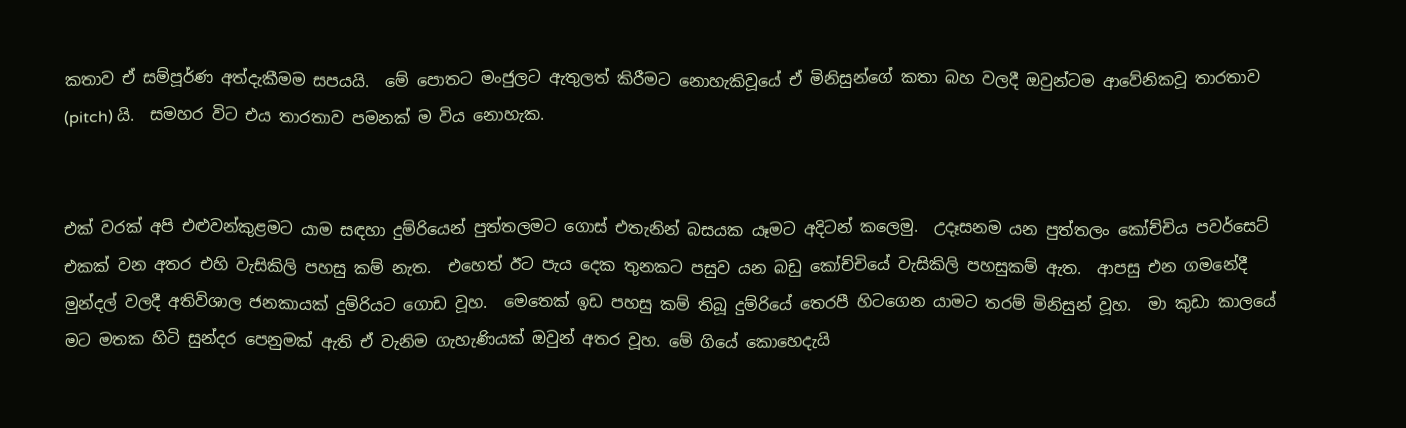කතාව ඒ සම්පූර්ණ අත්දැකීමම සපයයි.  මේ පොතට මංජුලට ඇතුලත් කිරීමට නොහැකිවූයේ ඒ මිනිසුන්ගේ කතා බහ වලදී ඔවුන්ටම ආවේනිකවූ තාරතාව (pitch) යි.  සමහර විට එය තාරතාව පමනක් ම විය නොහැක.


එක් වරක් අපි එළුවන්කුළමට යාම සඳහා දුම්රියෙන් පුත්තලමට ගොස් එතැනින් බසයක යෑමට අදිටන් කලෙමු.  උදෑසනම යන පුත්තලං කෝච්චිය පවර්සෙට් එකක් වන අතර එහි වැසිකිලි පහසු කම් නැත.  එහෙත් ඊට පැය දෙක තුනකට පසුව යන බඩු කෝච්චියේ වැසිකිලි පහසුකම් ඇත.  ආපසු එන ගමනේදී මුන්දල් වලදී අතිවිශාල ජනකායක් දුම්රියට ගොඩ වූහ.  මෙතෙක් ඉඩ පහසු කම් තිබූ දුම්රියේ තෙරපී හිටගෙන යාමට තරම් මිනිසුන් වූහ.  මා කුඩා කාලයේ මට මතක හිටි සුන්දර පෙනුමක් ඇති ඒ වැනිම ගැහැණියක් ඔවුන් අතර වූහ. මේ ගියේ කොහෙදැයි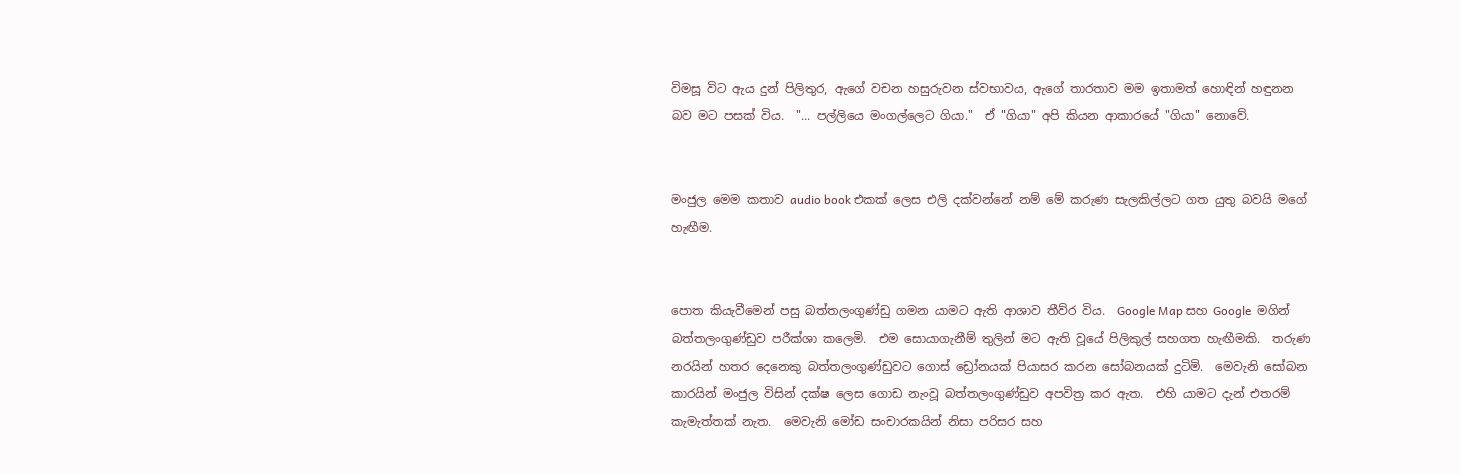විමසූ විට ඇය දුන් පිලිතුර, ඇගේ වචන හසුරුවන ස්වභාවය, ඇගේ තාරතාව මම ඉතාමත් හොඳින් හඳුනන බව මට පසක් විය.  "... පල්ලියෙ මංගල්ලෙට ගියා."  ඒ "ගියා" අපි කියන ආකාරයේ "ගියා" නොවේ.


මංජුල මෙම කතාව audio book එකක් ලෙස එලි දක්වන්නේ නම් මේ කරුණ සැලකිල්ලට ගත යුතු බවයි මගේ හැඟීම.


පොත කියැවීමෙන් පසු බත්තලංගුණ්ඩු ගමන යාමට ඇති ආශාව තීව්ර විය.  Google Map සහ Google  මගින් බත්තලංගුණ්ඩුව පරීක්ශා කලෙමි.  එම සොයාගැනීම් තුලින් මට ඇති වූයේ පිලිකුල් සහගත හැඟීමකි.  තරුණ නරයින් හතර දෙනෙකු බත්තලංගුණ්ඩුවට ගොස් ඩ්‍රෝනයක් පියාසර කරන සෝබනයක් දුටිමි.  මෙවැනි සෝබන කාරයින් මංජුල විසින් දක්ෂ ලෙස ගොඩ නැංවූ බත්තලංගුණ්ඩුව අපවිත්‍ර කර ඇත.  එහි යාමට දැන් එතරම් කැමැත්තක් නැත.  මෙවැනි මෝඩ සංචාරකයින් නිසා පරිසර සහ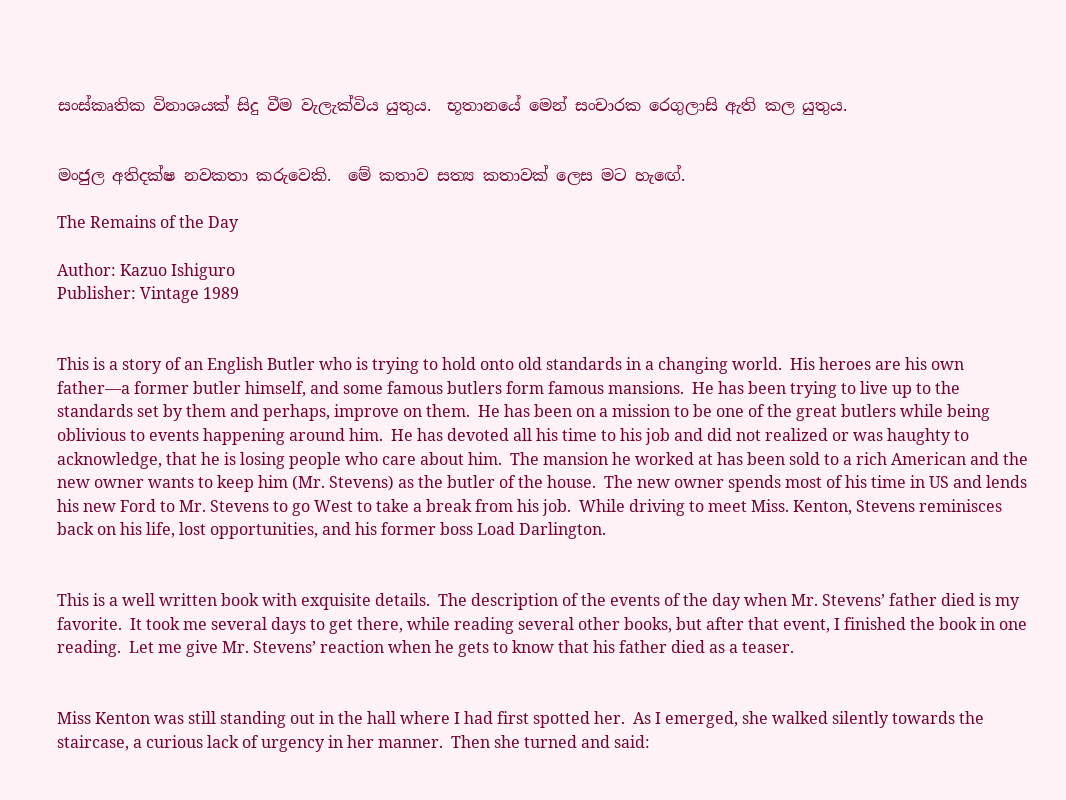සංස්කෘතික විනාශයක් සිදු වීම වැලැක්විය යුතුය.  භූතානයේ මෙන් සංචාරක රෙගුලාසි ඇති කල යුතුය.


මංජුල අතිදක්ෂ නවකතා කරුවෙකි.  මේ කතාව සත්‍ය කතාවක් ලෙස මට හැඟේ.

The Remains of the Day

Author: Kazuo Ishiguro
Publisher: Vintage 1989


This is a story of an English Butler who is trying to hold onto old standards in a changing world.  His heroes are his own father—a former butler himself, and some famous butlers form famous mansions.  He has been trying to live up to the standards set by them and perhaps, improve on them.  He has been on a mission to be one of the great butlers while being oblivious to events happening around him.  He has devoted all his time to his job and did not realized or was haughty to acknowledge, that he is losing people who care about him.  The mansion he worked at has been sold to a rich American and the new owner wants to keep him (Mr. Stevens) as the butler of the house.  The new owner spends most of his time in US and lends his new Ford to Mr. Stevens to go West to take a break from his job.  While driving to meet Miss. Kenton, Stevens reminisces back on his life, lost opportunities, and his former boss Load Darlington.


This is a well written book with exquisite details.  The description of the events of the day when Mr. Stevens’ father died is my favorite.  It took me several days to get there, while reading several other books, but after that event, I finished the book in one reading.  Let me give Mr. Stevens’ reaction when he gets to know that his father died as a teaser.


Miss Kenton was still standing out in the hall where I had first spotted her.  As I emerged, she walked silently towards the staircase, a curious lack of urgency in her manner.  Then she turned and said: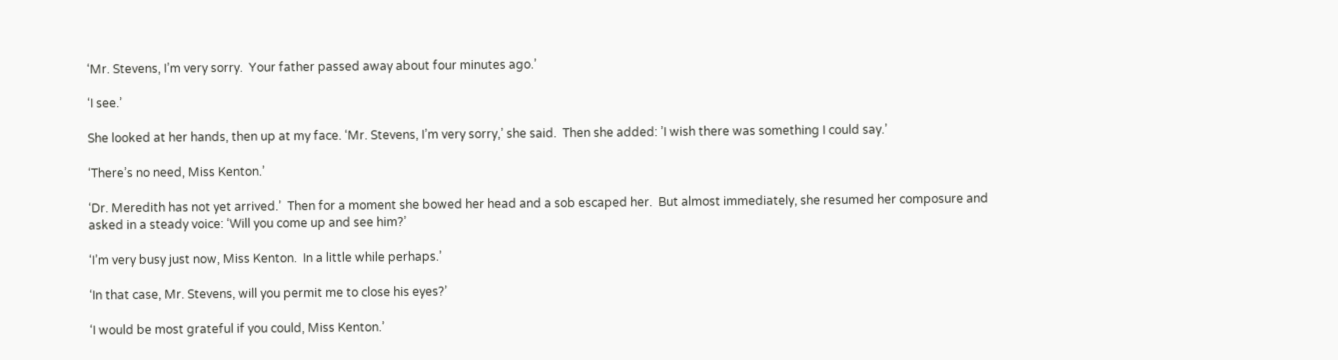‘Mr. Stevens, I’m very sorry.  Your father passed away about four minutes ago.’

‘I see.’

She looked at her hands, then up at my face. ‘Mr. Stevens, I’m very sorry,’ she said.  Then she added: ’I wish there was something I could say.’

‘There’s no need, Miss Kenton.’

‘Dr. Meredith has not yet arrived.’  Then for a moment she bowed her head and a sob escaped her.  But almost immediately, she resumed her composure and asked in a steady voice: ‘Will you come up and see him?’

‘I’m very busy just now, Miss Kenton.  In a little while perhaps.’

‘In that case, Mr. Stevens, will you permit me to close his eyes?’

‘I would be most grateful if you could, Miss Kenton.’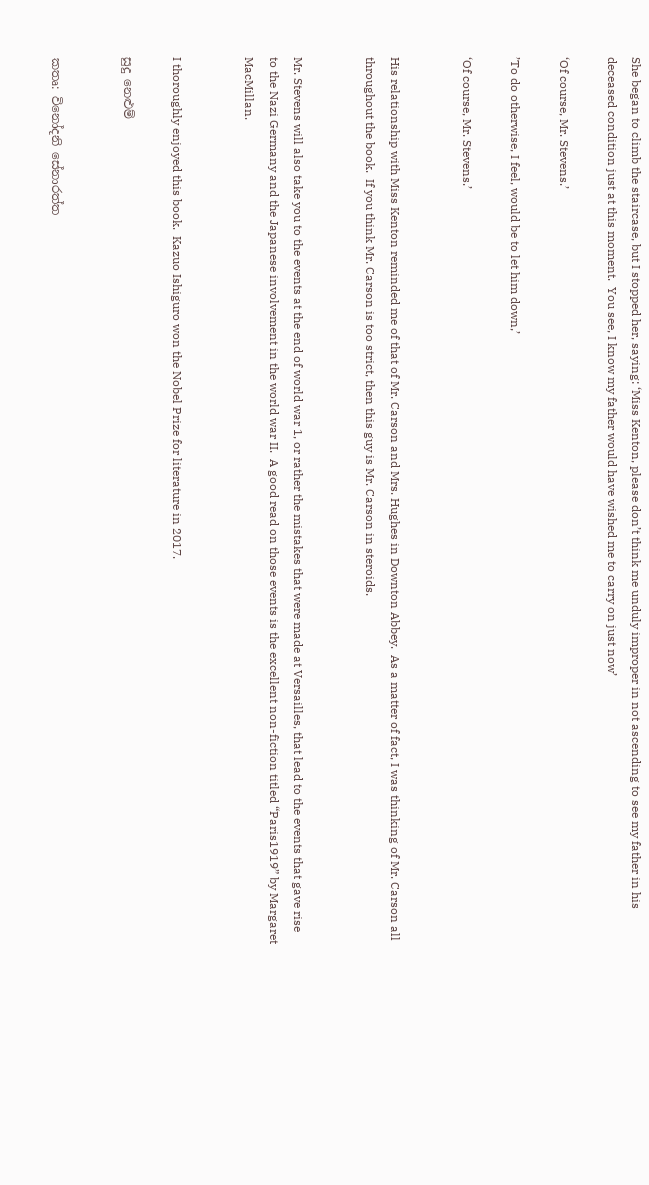She began to climb the staircase, but I stopped her, saying: ‘Miss Kenton, please don’t think me unduly improper in not ascending to see my father in his deceased condition just at this moment.  You see, I know my father would have wished me to carry on just now’

‘Of course, Mr. Stevens.’

’To do otherwise, I feel, would be to let him down,’

‘Of course, Mr. Stevens.’


His relationship with Miss Kenton reminded me of that of Mr. Carson and Mrs. Hughes in Downton Abbey.  As a matter of fact, I was thinking of Mr. Carson all throughout the book.  If you think Mr. Carson is too strict, then this guy is Mr. Carson in steroids.


Mr. Stevens will also take you to the events at the end of world war 1, or rather the mistakes that were made at Versailles, that lead to the events that gave rise to the Nazi Germany and the Japanese involvement in the world war II.  A good read on those events is the excellent non-fiction titled “Paris1919” by Margaret MacMillan.


I thoroughly enjoyed this book.  Kazuo Ishiguro won the Nobel Prize for literature in 2017.

සුදු නෙළුම්


කතෘ: විනෝදනි සේනාරත්ත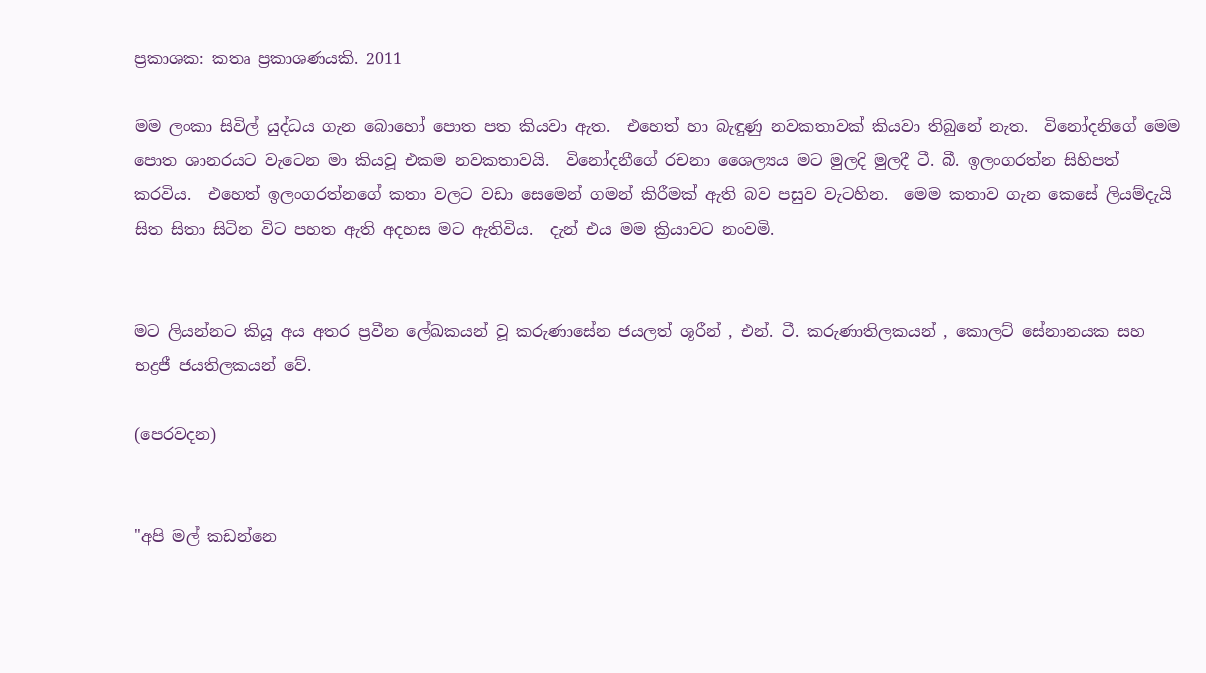ප්‍රකාශක: කතෘ ප්‍රකාශණයකි. 2011

මම ලංකා සිවිල් යුද්ධය ගැන බොහෝ පොත පත කියවා ඇත.  එහෙත් හා බැඳුණු නවකතාවක් කියවා තිබුනේ නැත.  විනෝදනිගේ මෙම පොත ශානරයට වැටෙන මා කියවූ එකම නවකතාවයි.  විනෝදනීගේ රචනා ශෛල්‍යය මට මුලදි මුලදී ටී. බී. ඉලංගරත්න සිහිපත් කරවිය.  එහෙත් ඉලංගරත්නගේ කතා වලට වඩා සෙමෙන් ගමන් කිරීමක් ඇති බව පසුව වැටහින.  මෙම කතාව ගැන කෙසේ ලියම්දැයි සිත සිතා සිටින විට පහත ඇති අදහස මට ඇතිවිය.  දැන් එය මම ක්‍රියාවට නංවමි.


මට ලියන්නට කියූ අය අතර ප්‍රවීන ලේඛකයන් වූ කරුණාසේන ජයලත් ශූරීන් , එන්. ටී. කරුණාතිලකයන් , කොලට් සේනානයක සහ භද්‍රජී ජයතිලකයන් වේ.

(පෙරවදන)


"අපි මල් කඩන්නෙ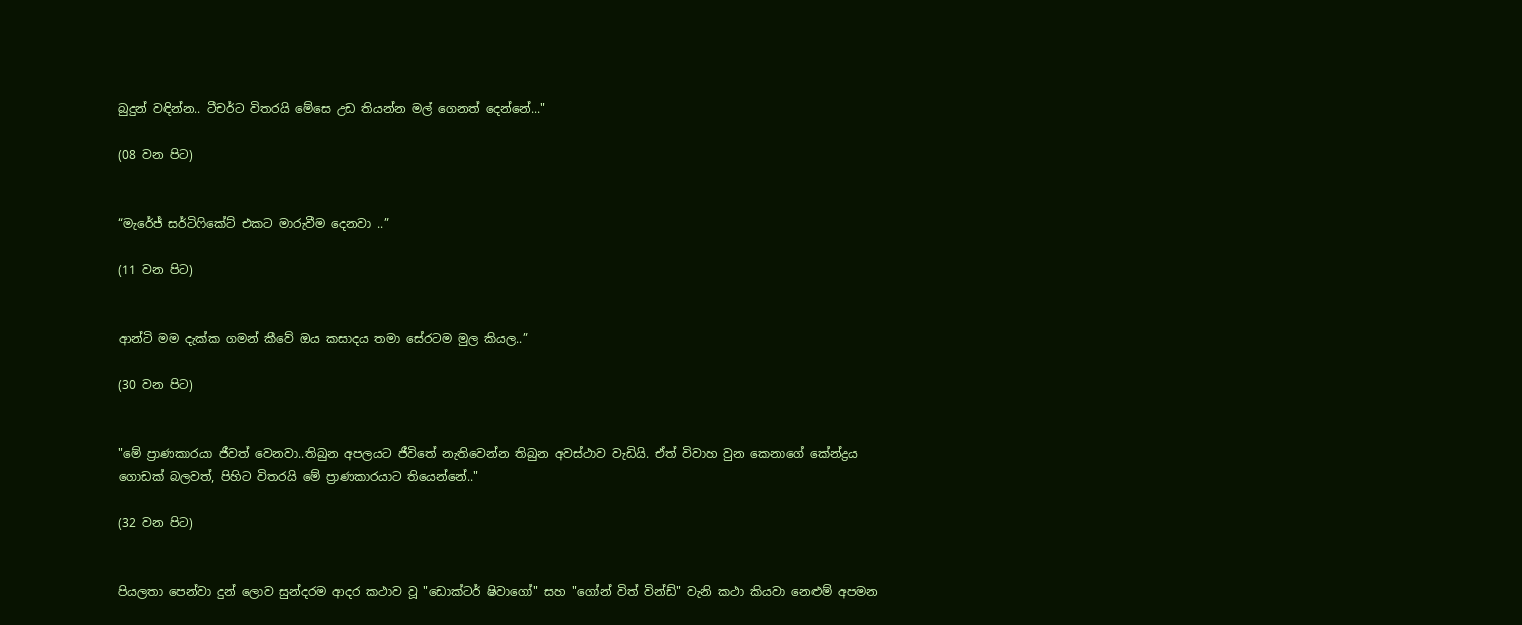බුදුන් වඳින්න.. ටීචර්ට විතරයි මේසෙ උඩ තියන්න මල් ගෙනත් දෙන්නේ..."

(08 වන පිට)


“මැරේජ් සර්ටිෆිකේට් එකට මාරුවීම දෙනවා ..”

(11 වන පිට)


ආන්ටි මම දැක්ක ගමන් කීවේ ඔය කසාදය තමා සේරටම මුල කියල..”

(30 වන පිට)


"මේ ප්‍රාණකාරයා ජීවත් වෙනවා..තිබුන අපලයට ජීවිතේ නැතිවෙන්න තිබුන අවස්ථාව වැඩියි. ඒත් විවාහ වුන කෙනාගේ කේන්ද්‍රය ගොඩක් බලවත්, පිහිට විතරයි මේ ප්‍රාණකාරයාට තියෙන්නේ.."

(32 වන පිට)


පියලතා පෙන්වා දුන් ලොව සුන්දරම ආදර කථාව වූ "ඩොක්ටර් ෂිවාගෝ" සහ "ගෝන් විත් වින්ඩ්" වැනි කථා කියවා නෙළුම් අපමන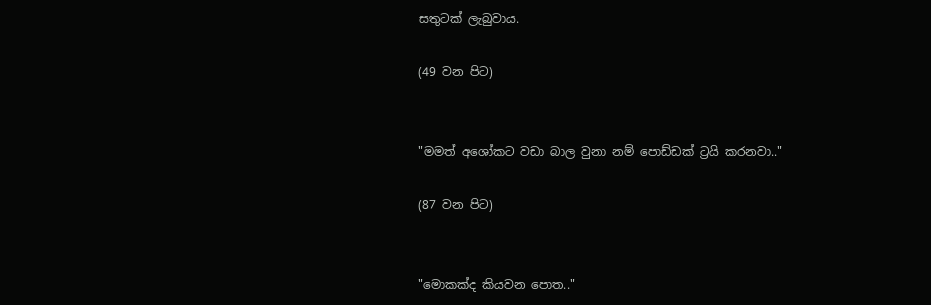සතුටක් ලැබුවාය.

(49 වන පිට)


"මමත් අශෝකට වඩා බාල වුනා නම් පොඩ්ඩක් ට්‍රයි කරනවා.."

(87 වන පිට)


"මොකක්ද කියවන පොත.."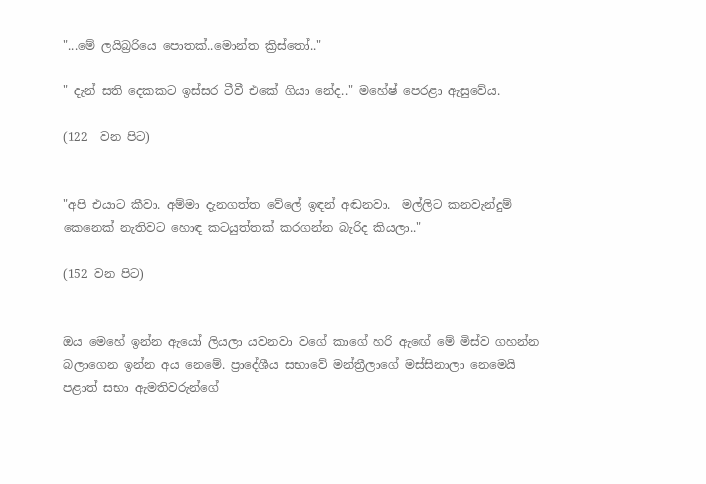"...මේ ලයිබ්‍රරියෙ පොතක්..මොන්ත ක්‍රිස්තෝ.."

" දැන් සති දෙකකට ඉස්සර ටීවී එකේ ගියා නේද.." මහේෂ් පෙරළා ඇසුවේය.

(122  වන පිට)


"අපි එයාට කීවා. අම්මා දැනගත්ත වේලේ ඉඳන් අඬනවා.  මල්ලිට කනවැන්දුම් කෙනෙක් නැතිවට හොඳ කටයුත්තක් කරගන්න බැරිද කියලා.."

(152 වන පිට)


ඔය මෙහේ ඉන්න ඇයෝ ලියලා යවනවා වගේ කාගේ හරි ඇඟේ මේ මිස්ව ගහන්න බලාගෙන ඉන්න අය නෙමේ. ප්‍රාදේශීය සභාවේ මන්ත්‍රීලාගේ මස්සිනාලා නෙමෙයි පළාත් සභා ඇමතිවරුන්ගේ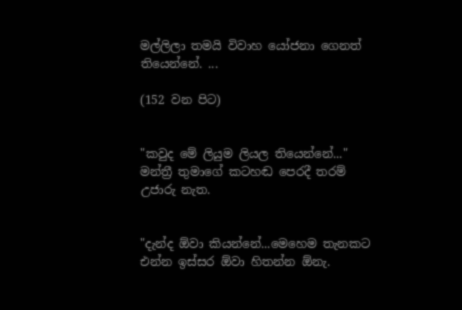මල්ලිලා තමයි විවාහ යෝජනා ගෙනත් තියෙන්නේ. ...

(152 වන පිට)


"කවුද මේ ලියුම ලියල තියෙන්නේ..." මන්ත්‍රී තුමාගේ කටහඬ පෙරදී තරම් උජාරු නැත.


"දැන්ද ඕවා කියන්නේ...මෙහෙම තැනකට එන්න ඉස්සර ඕවා හිතන්න ඕනැ.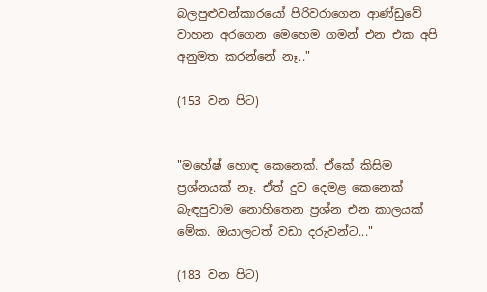බලපුළුවන්කාරයෝ පිරිවරාගෙන ආණ්ඩුවේ වාහන අරගෙන මෙහෙම ගමන් එන එක අපි අනුමත කරන්නේ නෑ.."

(153 වන පිට)


"මහේෂ් හොඳ කෙනෙක්. ඒකේ කිසිම ප්‍රශ්නයක් නෑ. ඒත් දුව දෙමළ කෙනෙක් බැඳපුවාම නොහිතෙන ප්‍රශ්න එන කාලයක් මේක. ඔයාලටත් වඩා දරුවන්ට..."

(183 වන පිට)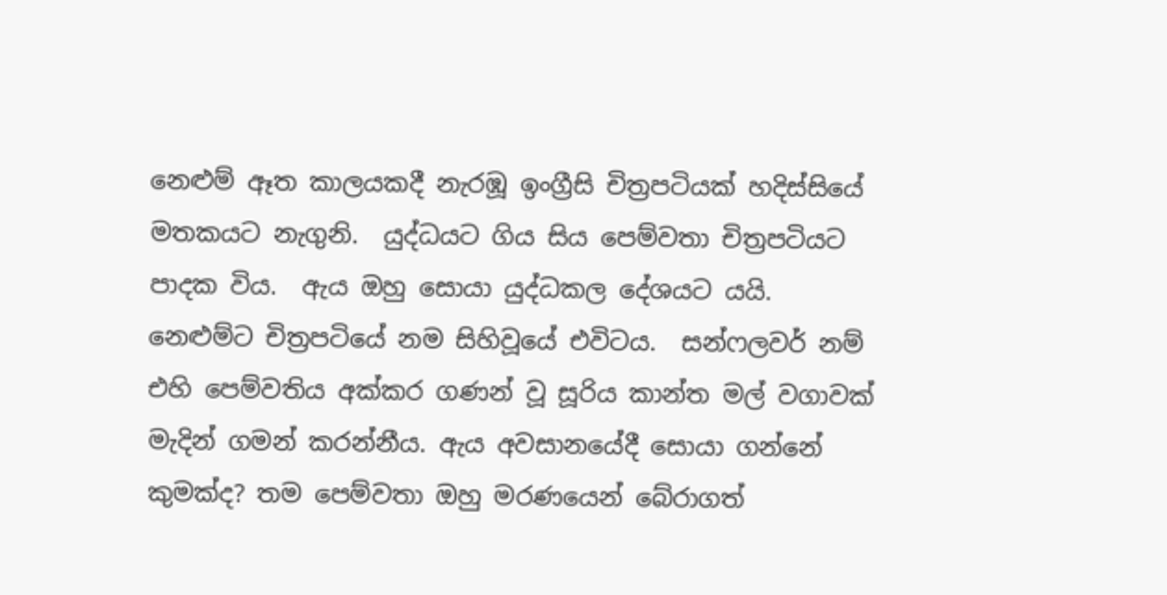නෙළුම් ඈත කාලයකදී නැරඹූ ඉංග්‍රීසි චිත්‍රපටියක් හදිස්සියේ මතකයට නැගුනි.  යුද්ධයට ගිය සිය පෙම්වතා චිත්‍රපටියට පාදක විය.  ඇය ඔහු සොයා යුද්ධකල දේශයට යයි. නෙළුම්ට චිත්‍රපටියේ නම සිහිවූයේ එවිටය.  සන්ෆලවර් නම් එහි පෙම්වතිය අක්කර ගණන් වූ සූරිය කාන්ත මල් වගාවක් මැදින් ගමන් කරන්නීය. ඇය අවසානයේදී සොයා ගන්නේ කුමක්ද? තම පෙම්වතා ඔහු මරණයෙන් බේරාගත්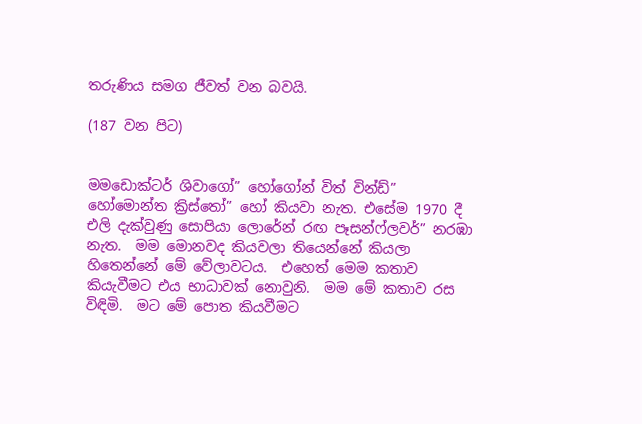තරුණිය සමග ජීවත් වන බවයි.

(187 වන පිට)


මමඩොක්ටර් ශිවාගෝ” හෝගෝන් විත් වින්ඩ්” හෝමොන්ත ක්‍රිස්තෝ” හෝ කියවා නැත. එසේම 1970 දී එලි දැක්වුණු සොපියා ලොරේන් රඟ පෑසන්ෆ්ලවර්” නරඹා නැත.  මම මොනවද කියවලා තියෙන්නේ කියලා හිතෙන්නේ මේ වේලාවටය.  එහෙත් මෙම කතාව කියැවීමට එය භාධාවක් නොවුනි.  මම මේ කතාව රස විඳිමි.  මට මේ පොත කියවීමට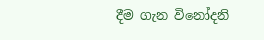දීම ගැන විනෝදනි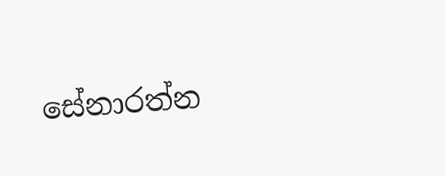සේනාරත්න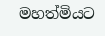මහත්මියට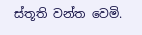ස්තූති වන්ත වෙමි.